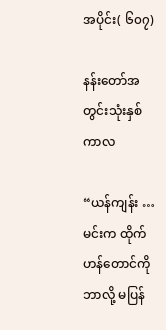အပိုင်း( ၆၀၇)

နန်းတော်အတွင်းသုံးနှစ်ကာလ

“ယန်ကျန်း … မင်းက ထိုက်ဟန်တောင်ကို ဘာလို့ မပြန်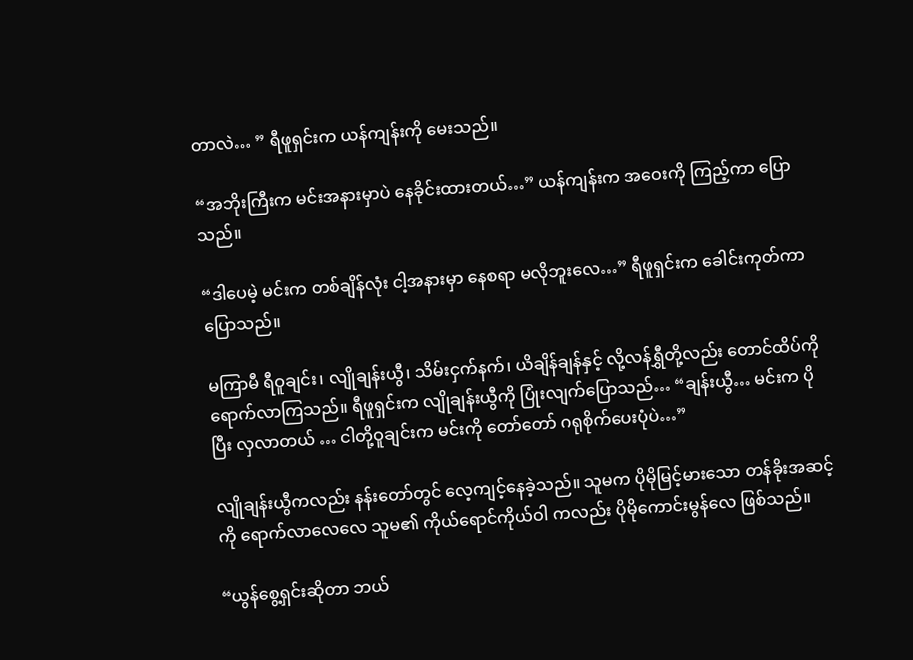တာလဲ… ” ရီဖူရှင်းက ယန်ကျန်းကို မေးသည်။

“အဘိုးကြီးက မင်းအနားမှာပဲ နေခိုင်းထားတယ်…” ယန်ကျန်းက အဝေးကို ကြည့်ကာ ပြောသည်။

“ဒါပေမဲ့ မင်းက တစ်ချိန်လုံး ငါ့အနားမှာ နေစရာ မလိုဘူးလေ…” ရီဖူရှင်းက ခေါင်းကုတ်ကာ ပြောသည်။

မကြာမီ ရီဝူချင်း၊ လျိုချန်းယွီ၊ သိမ်းငှက်နက်၊ ယိချိန်ချန်နှင့် လို့လန်ရွှီတို့လည်း တောင်ထိပ်ကို ရောက်လာကြသည်။ ရီဖူရှင်းက လျိုချန်းယွီကို ပြုံးလျက်ပြောသည်… “ချန်းယွီ… မင်းက ပိုပြီး လှလာတယ် … ငါတို့ဝူချင်းက မင်းကို တော်တော် ဂရုစိုက်ပေးပုံပဲ…”

လျိုချန်းယွီကလည်း နန်းတော်တွင် လေ့ကျင့်နေခဲ့သည်။ သူမက ပိုမိုမြင့်မားသော တန်ခိုးအဆင့်ကို ရောက်လာလေလေ သူမ၏ ကိုယ်ရောင်ကိုယ်ဝါ ကလည်း ပိုမိုကောင်းမွန်လေ ဖြစ်သည်။

“ယွန်စွေ့ရှင်းဆိုတာ ဘယ်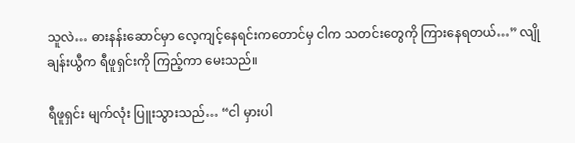သူလဲ… ဓားနန်းဆောင်မှာ လေ့ကျင့်နေရင်းကတောင်မှ ငါက သတင်းတွေကို ကြားနေရတယ်…” လျိုချန်းယွီက ရီဖူရှင်းကို ကြည့်ကာ မေးသည်။

ရီဖူရှင်း မျက်လုံး ပြူးသွားသည်… “ငါ မှားပါ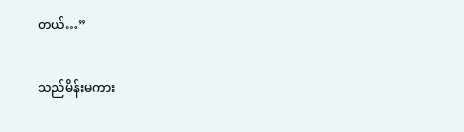တယ်…”

သည်မိန်းမကား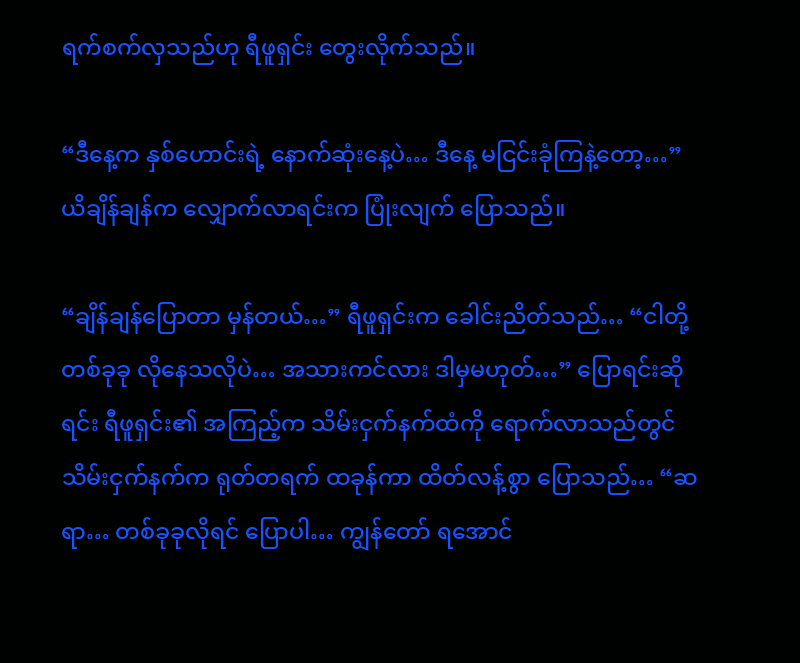ရက်စက်လှသည်ဟု ရီဖူရှင်း တွေးလိုက်သည်။

“ဒီနေ့က နှစ်ဟောင်းရဲ့ နောက်ဆုံးနေ့ပဲ… ဒီနေ့ မငြင်းခုံကြနဲ့တော့…” ယိချိန်ချန်က လျှောက်လာရင်းက ပြုံးလျက် ပြောသည်။

“ချိန်ချန်ပြောတာ မှန်တယ်…” ရီဖူရှင်းက ခေါင်းညိတ်သည်… “ငါတို့ တစ်ခုခု လိုနေသလိုပဲ… အသားကင်လား ဒါမှမဟုတ်…” ပြောရင်းဆိုရင်း ရီဖူရှင်း၏ အကြည့်က သိမ်းငှက်နက်ထံကို ရောက်လာသည်တွင် သိမ်းငှက်နက်က ရုတ်တရက် ထခုန်ကာ ထိတ်လန့်စွာ ပြောသည်… “ဆရာ… တစ်ခုခုလိုရင် ပြောပါ… ကျွန်တော် ရအောင်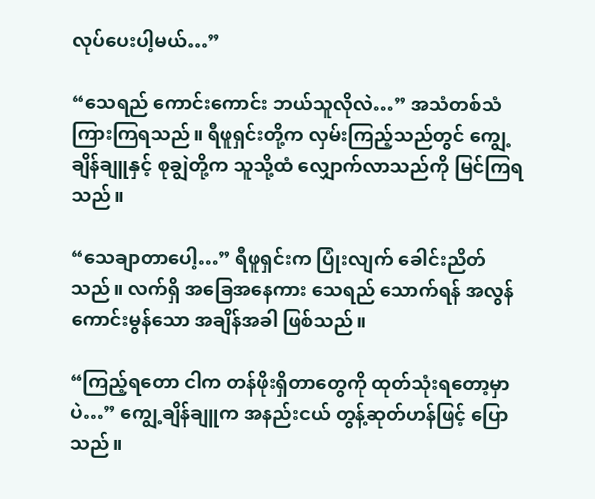လုပ်ပေးပါ့မယ်…”

“သေရည် ကောင်းကောင်း ဘယ်သူလိုလဲ…” အသံတစ်သံ ကြားကြရသည်။ ရီဖူရှင်းတို့က လှမ်းကြည့်သည်တွင် ကျွေ့ချိန်ချူနှင့် စုချွဲတို့က သူသို့ထံ လျှောက်လာသည်ကို မြင်ကြရသည်။

“သေချာတာပေါ့…” ရီဖူရှင်းက ပြုံးလျက် ခေါင်းညိတ်သည်။ လက်ရှိ အခြေအနေကား သေရည် သောက်ရန် အလွန် ကောင်းမွန်သော အချိန်အခါ ဖြစ်သည်။

“ကြည့်ရတော ငါက တန်ဖိုးရှိတာတွေကို ထုတ်သုံးရတော့မှာပဲ…” ကျွေ့ချိန်ချူက အနည်းငယ် တွန့်ဆုတ်ဟန်ဖြင့် ပြောသည်။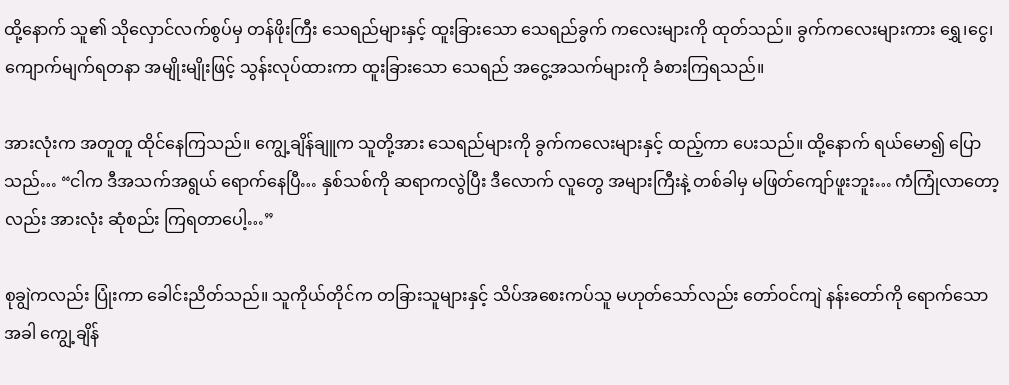ထို့နောက် သူ၏ သိုလှောင်လက်စွပ်မှ တန်ဖိုးကြီး သေရည်များနှင့် ထူးခြားသော သေရည်ခွက် ကလေးများကို ထုတ်သည်။ ခွက်ကလေးများကား ရွှေ၊ငွေ၊ ကျောက်မျက်ရတနာ အမျိုးမျိုးဖြင့် သွန်းလုပ်ထားကာ ထူးခြားသော သေရည် အငွေ့အသက်များကို ခံစားကြရသည်။

အားလုံးက အတူတူ ထိုင်နေကြသည်။ ကျွေ့ချိန်ချူက သူတို့အား သေရည်များကို ခွက်ကလေးများနှင့် ထည့်ကာ ပေးသည်။ ထို့နောက် ရယ်မော၍ ပြောသည်… “ငါက ဒီအသက်အရွယ် ရောက်နေပြီ… နှစ်သစ်ကို ဆရာကလွဲပြီး ဒီလောက် လူတွေ အများကြီးနဲ့ တစ်ခါမှ မဖြတ်ကျော်ဖူးဘူး… ကံကြုံလာတော့လည်း အားလုံး ဆုံစည်း ကြရတာပေါ့…”

စုချွဲကလည်း ပြုံးကာ ခေါင်းညိတ်သည်။ သူကိုယ်တိုင်က တခြားသူများနှင့် သိပ်အစေးကပ်သူ မဟုတ်သော်လည်း တော်ဝင်ကျဲ နန်းတော်ကို ရောက်သောအခါ ကျွေ့ချိန်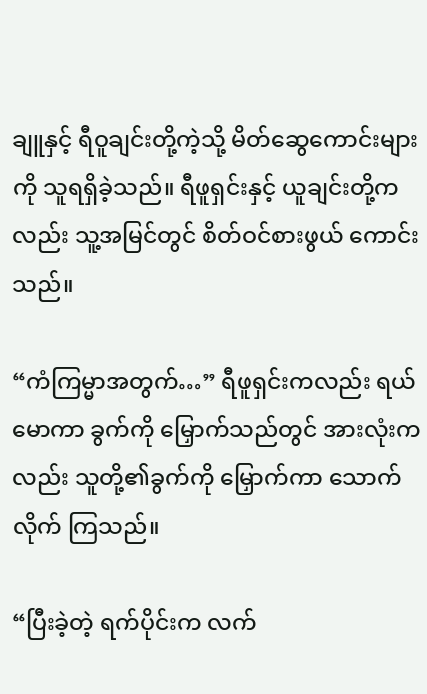ချူနှင့် ရီဝူချင်းတို့ကဲ့သို့ မိတ်ဆွေကောင်းများကို သူရရှိခဲ့သည်။ ရီဖူရှင်းနှင့် ယူချင်းတို့ကလည်း သူ့အမြင်တွင် စိတ်ဝင်စားဖွယ် ကောင်းသည်။

“ကံကြမ္မာအတွက်…” ရီဖူရှင်းကလည်း ရယ်မောကာ ခွက်ကို မြှောက်သည်တွင် အားလုံးကလည်း သူတို့၏ခွက်ကို မြှောက်ကာ သောက်လိုက် ကြသည်။

“ပြီးခဲ့တဲ့ ရက်ပိုင်းက လက်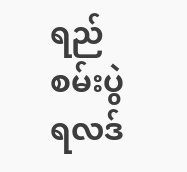ရည်စမ်းပွဲ ရလဒ်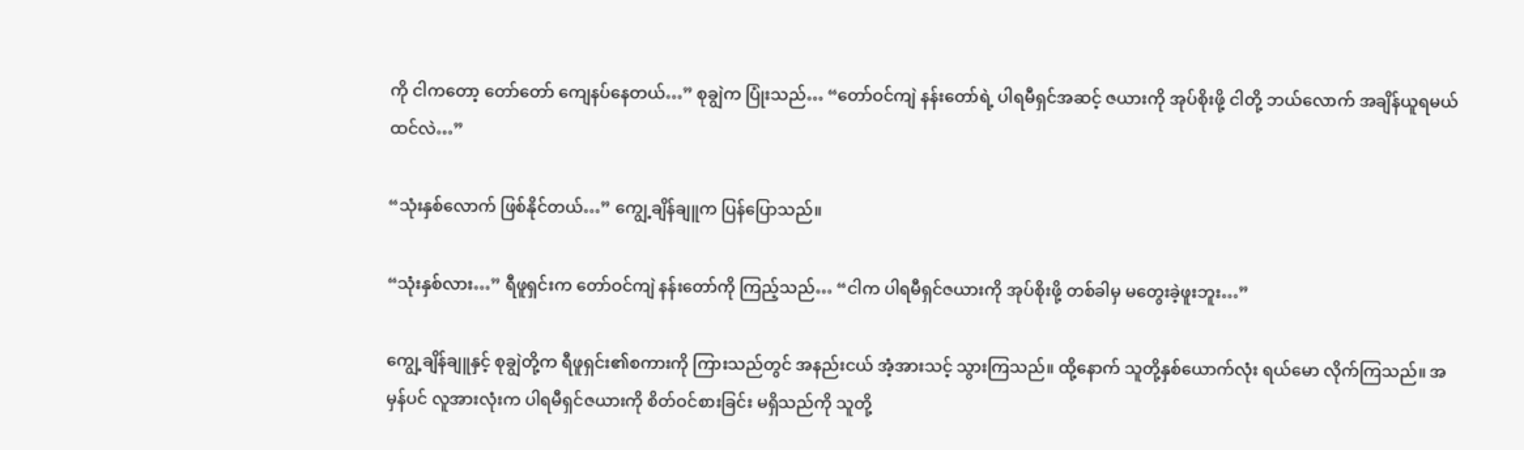ကို ငါကတော့ တော်တော် ကျေနပ်နေတယ်…” စုချွဲက ပြုံးသည်… “တော်ဝင်ကျဲ နန်းတော်ရဲ့ ပါရမီရှင်အဆင့် ဇယားကို အုပ်စိုးဖို့ ငါတို့ ဘယ်လောက် အချိန်ယူရမယ်ထင်လဲ…”

“သုံးနှစ်လောက် ဖြစ်နိုင်တယ်…” ကျွေ့ချိန်ချူက ပြန်ပြောသည်။

“သုံးနှစ်လား…” ရီဖူရှင်းက တော်ဝင်ကျဲ နန်းတော်ကို ကြည့်သည်… “ငါက ပါရမီရှင်ဇယားကို အုပ်စိုးဖို့ တစ်ခါမှ မတွေးခဲ့ဖူးဘူး…”

ကျွေ့ချိန်ချူနှင့် စုချွဲတို့က ရီဖူရှင်း၏စကားကို ကြားသည်တွင် အနည်းငယ် အံ့အားသင့် သွားကြသည်။ ထို့နောက် သူတို့နှစ်ယောက်လုံး ရယ်မော လိုက်ကြသည်။ အမှန်ပင် လူအားလုံးက ပါရမီရှင်ဇယားကို စိတ်ဝင်စားခြင်း မရှိသည်ကို သူတို့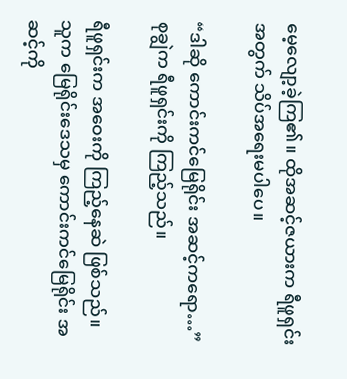မေ့လျော့ခဲ့ကြ၏။ ထိုအဆင့်ဇယားက ရီဖူရှင်းအတွက် သိပ်အရေးမပါပေ။

“ဒါဆို ကောင်းကင်မြေရိုင်း အဆင့်ကရော…” စုချွဲက ရီဖူရှင်းကို ကြည့်သည်။

ရီဖူရှင်းက အဝေးကို ကြည့်နေဆဲ ဖြစ်သည်။ သူက မြေရိုင်းဒေသမှ ကောင်းကင်မြေရိုင်း အဆင့်ကို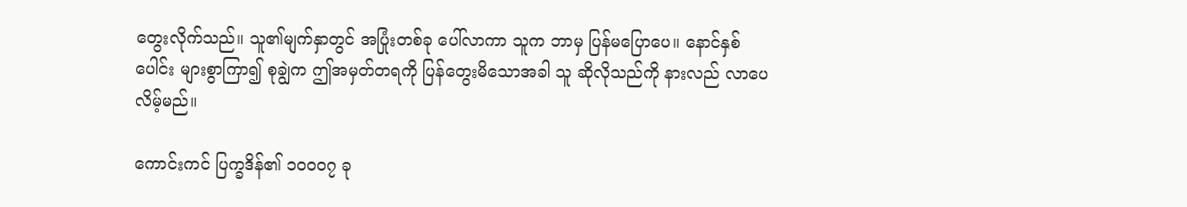တွေးလိုက်သည်။ သူ၏မျက်နှာတွင် အပြုံးတစ်ခု ပေါ်လာကာ သူက ဘာမှ ပြန်မပြောပေ။ နောင်နှစ်ပေါင်း များစွာကြာ၍ စုချွဲက ဤအမှတ်တရကို ပြန်တွေးမိသောအခါ သူ ဆိုလိုသည်ကို နားလည် လာပေလိမ့်မည်။

ကောင်းကင် ပြက္ခဒိန်၏ ၁၀၀၀၇ ခု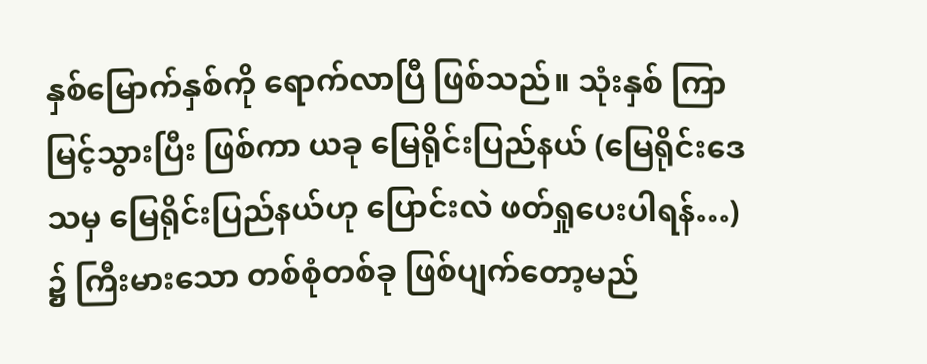နှစ်မြောက်နှစ်ကို ရောက်လာပြီ ဖြစ်သည်။ သုံးနှစ် ကြာမြင့်သွားပြီး ဖြစ်ကာ ယခု မြေရိုင်းပြည်နယ် (မြေရိုင်းဒေသမှ မြေရိုင်းပြည်နယ်ဟု ပြောင်းလဲ ဖတ်ရှုပေးပါရန်…) ၌ ကြီးမားသော တစ်စုံတစ်ခု ဖြစ်ပျက်တော့မည်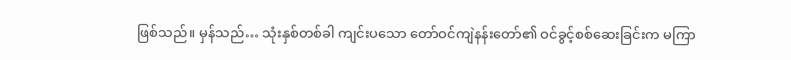ဖြစ်သည်။ မှန်သည်… သုံးနှစ်တစ်ခါ ကျင်းပသော တော်ဝင်ကျဲနန်းတော်၏ ဝင်ခွင့်စစ်ဆေးခြင်းက မကြာ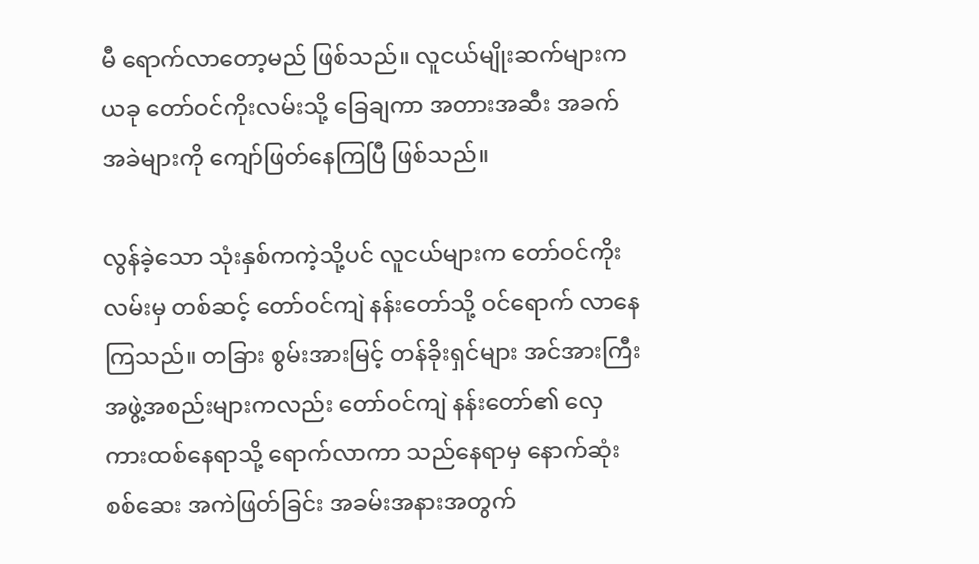မီ ရောက်လာတော့မည် ဖြစ်သည်။ လူငယ်မျိုးဆက်များက ယခု တော်ဝင်ကိုးလမ်းသို့ ခြေချကာ အတားအဆီး အခက်အခဲများကို ကျော်ဖြတ်နေကြပြီ ဖြစ်သည်။

လွန်ခဲ့သော သုံးနှစ်ကကဲ့သို့ပင် လူငယ်များက တော်ဝင်ကိုးလမ်းမှ တစ်ဆင့် တော်ဝင်ကျဲ နန်းတော်သို့ ဝင်ရောက် လာနေကြသည်။ တခြား စွမ်းအားမြင့် တန်ခိုးရှင်များ အင်အားကြီး အဖွဲ့အစည်းများကလည်း တော်ဝင်ကျဲ နန်းတော်၏ လှေကားထစ်နေရာသို့ ရောက်လာကာ သည်နေရာမှ နောက်ဆုံး စစ်ဆေး အကဲဖြတ်ခြင်း အခမ်းအနားအတွက်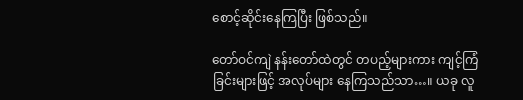စောင့်ဆိုင်းနေကြပြီး ဖြစ်သည်။

တော်ဝင်ကျဲ နန်းတော်ထဲတွင် တပည့်များကား ကျင့်ကြံခြင်းများဖြင့် အလုပ်များ နေကြသည်သာ…။ ယခု လူ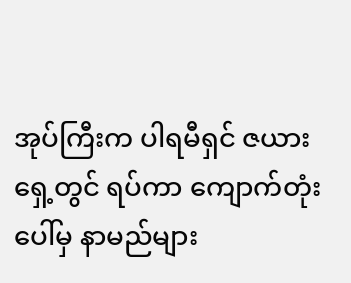အုပ်ကြီးက ပါရမီရှင် ဇယားရှေ့တွင် ရပ်ကာ ကျောက်တုံးပေါ်မှ နာမည်များ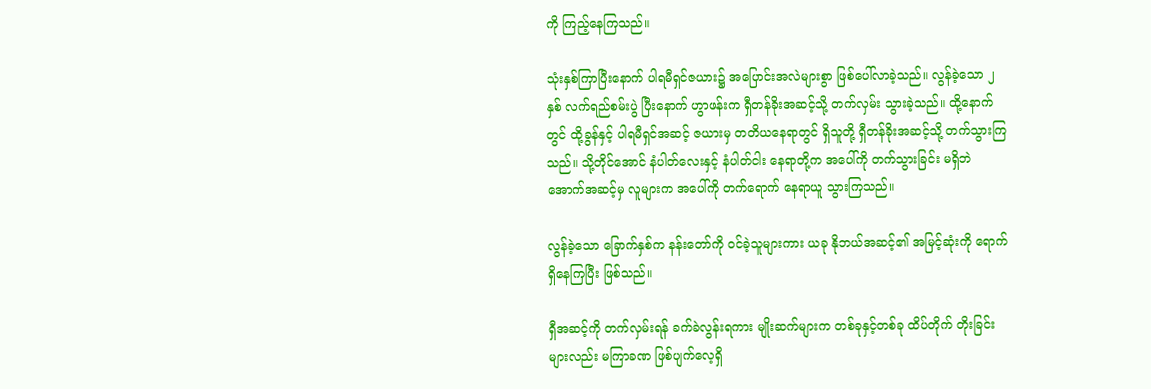ကို ကြည့်နေကြသည်။

သုံးနှစ်ကြာပြီးနောက် ပါရမီရှင်ဇယား၌ အပြောင်းအလဲများစွာ ဖြစ်ပေါ်လာခဲ့သည်။ လွန်ခဲ့သော ၂နှစ် လက်ရည်စမ်းပွဲ ပြီးနောက် ဟွာဖန်းက ရှီတန်ခိုးအဆင့်သို့ တက်လှမ်း သွားခဲ့သည်။ ထို့နောက်တွင် ထို့ခွန်နှင့် ပါရမီရှင်အဆင့် ဇယားမှ တတိယနေရာတွင် ရှိသူတို့ ရှီတန်ခိုးအဆင့်သို့ တက်သွားကြသည်။ သို့တိုင်အောင် နံပါတ်လေးနှင့် နံပါတ်ငါး နေရာတို့က အပေါ်ကို တက်သွားခြင်း မရှိဘဲ အောက်အဆင့်မှ လူများက အပေါ်ကို တက်ရောက် နေရာယူ သွားကြသည်။

လွန်ခဲ့သော ခြောက်နှစ်က နန်းတော်ကို ဝင်ခဲ့သူများကား ယခု နိုဘယ်အဆင့်၏ အမြင့်ဆုံးကို ရောက်ရှိနေကြပြီး ဖြစ်သည်။

ရှီအဆင့်ကို တက်လှမ်းရန် ခက်ခဲလွန်းရကား မျိုးဆက်များက တစ်ခုနှင့်တစ်ခု ထိပ်တိုက် တိုးခြင်းများလည်း မကြာခဏ ဖြစ်ပျက်လေ့ရှိ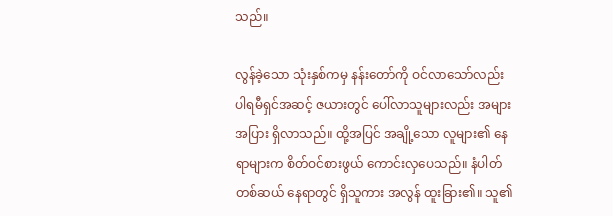သည်။

လွန်ခဲ့သော သုံးနှစ်ကမှ နန်းတော်ကို ဝင်လာသော်လည်း ပါရမီရှင်အဆင့် ဇယားတွင် ပေါ်လာသူများလည်း အများအပြား ရှိလာသည်။ ထို့အပြင် အချို့သော လူများ၏ နေရာများက စိတ်ဝင်စားဖွယ် ကောင်းလှပေသည်။ နံပါတ်တစ်ဆယ် နေရာတွင် ရှိသူကား အလွန် ထူးခြား၏။ သူ၏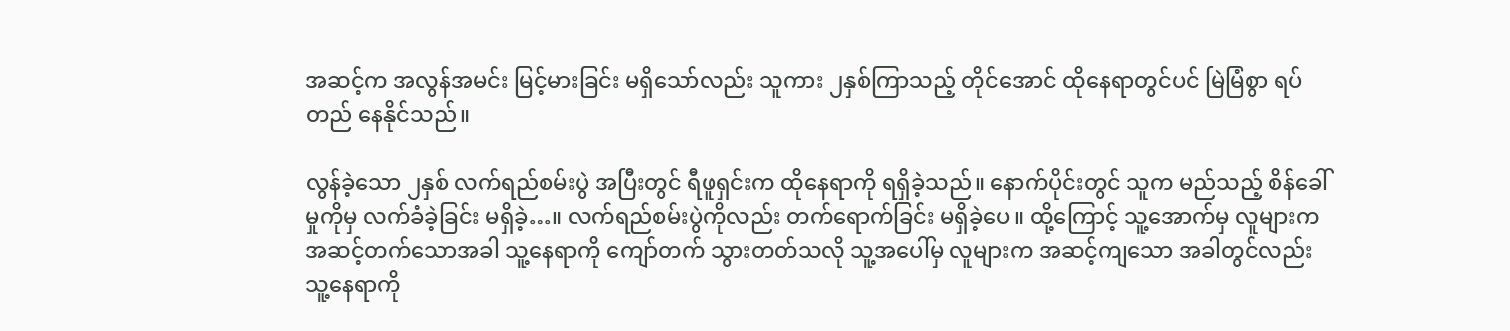အဆင့်က အလွန်အမင်း မြင့်မားခြင်း မရှိသော်လည်း သူကား ၂နှစ်ကြာသည့် တိုင်အောင် ထိုနေရာတွင်ပင် မြဲမြံစွာ ရပ်တည် နေနိုင်သည်။

လွန်ခဲ့သော ၂နှစ် လက်ရည်စမ်းပွဲ အပြီးတွင် ရီဖူရှင်းက ထိုနေရာကို ရရှိခဲ့သည်။ နောက်ပိုင်းတွင် သူက မည်သည့် စိန်ခေါ်မှုကိုမှ လက်ခံခဲ့ခြင်း မရှိခဲ့…။ လက်ရည်စမ်းပွဲကိုလည်း တက်ရောက်ခြင်း မရှိခဲ့ပေ။ ထို့ကြောင့် သူ့အောက်မှ လူများက အဆင့်တက်သောအခါ သူ့နေရာကို ကျော်တက် သွားတတ်သလို သူ့အပေါ်မှ လူများက အဆင့်ကျသော အခါတွင်လည်း သူ့နေရာကို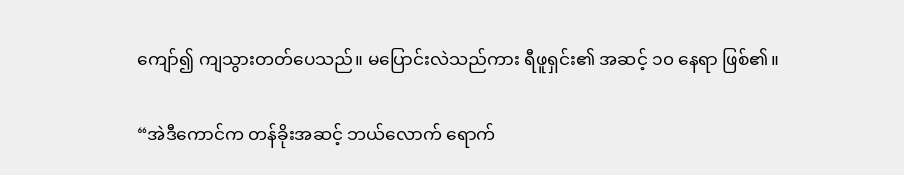ကျော်၍ ကျသွားတတ်ပေသည်။ မပြောင်းလဲသည်ကား ရီဖူရှင်း၏ အဆင့် ၁၀ နေရာ ဖြစ်၏။

“အဲဒီကောင်က တန်ခိုးအဆင့် ဘယ်လောက် ရောက်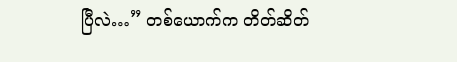ပြီလဲ…” တစ်ယောက်က တိတ်ဆိတ်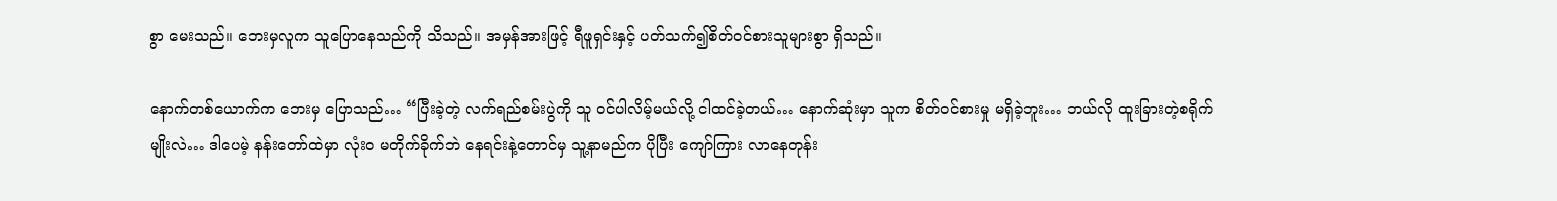စွာ မေးသည်။ ဘေးမှလူက သူပြောနေသည်ကို သိသည်။ အမှန်အားဖြင့် ရီဖူရှင်းနှင့် ပတ်သက်၍စိတ်ဝင်စားသူများစွာ ရှိသည်။

နောက်တစ်ယောက်က ဘေးမှ ပြောသည်… “ပြီးခဲ့တဲ့ လက်ရည်စမ်းပွဲကို သူ ဝင်ပါလိမ့်မယ်လို့ ငါထင်ခဲ့တယ်… နောက်ဆုံးမှာ သူက စိတ်ဝင်စားမှု မရှိခဲ့ဘူး… ဘယ်လို ထူးခြားတဲ့စရိုက်မျိုးလဲ… ဒါပေမဲ့ နန်းတော်ထဲမှာ လုံးဝ မတိုက်ခိုက်ဘဲ နေရင်းနဲ့တောင်မှ သူ့နာမည်က ပိုပြီး ကျော်ကြား လာနေတုန်း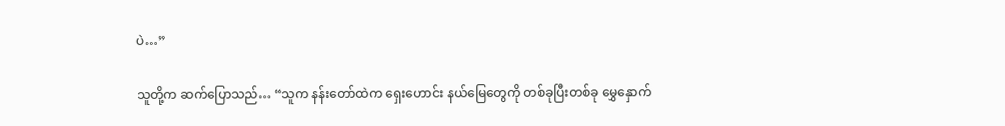ပဲ…”

သူတို့က ဆက်ပြောသည်… “သူက နန်းတော်ထဲက ရှေးဟောင်း နယ်မြေတွေကို တစ်ခုပြီးတစ်ခု မွှေနှောက်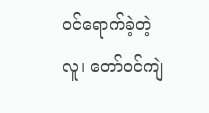ဝင်ရောက်ခဲ့တဲ့လူ၊ တော်ဝင်ကျဲ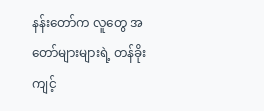နန်းတော်က လူတွေ အတော်များများရဲ့ တန်ခိုးကျင့်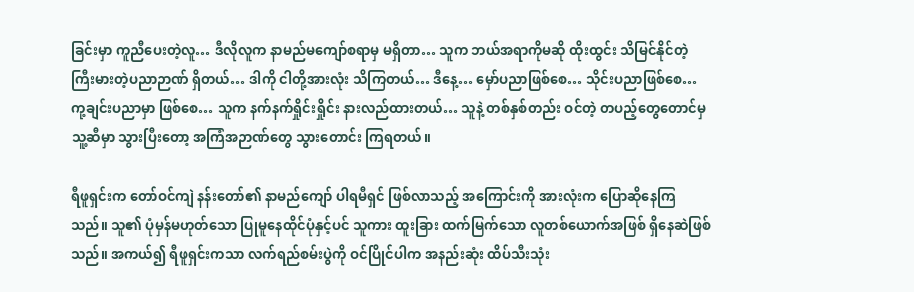ခြင်းမှာ ကူညီပေးတဲ့လူ… ဒီလိုလူက နာမည်မကျော်စရာမှ မရှိတာ… သူက ဘယ်အရာကိုမဆို ထိုးထွင်း သိမြင်နိုင်တဲ့ ကြီးမားတဲ့ပညာဉာဏ် ရှိတယ်… ဒါကို ငါတို့အားလုံး သိကြတယ်… ဒီနေ့… မှော်ပညာဖြစ်စေ… သိုင်းပညာဖြစ်စေ… ကု့ချင်းပညာမှာ ဖြစ်စေ… သူက နက်နက်ရှိုင်းရှိုင်း နားလည်ထားတယ်… သူနဲ့ တစ်နှစ်တည်း ဝင်တဲ့ တပည့်တွေတောင်မှ သူ့ဆီမှာ သွားပြီးတော့ အကြံအဉာဏ်တွေ သွားတောင်း ကြရတယ်။

ရီဖူရှင်းက တော်ဝင်ကျဲ နန်းတော်၏ နာမည်ကျော် ပါရမီရှင် ဖြစ်လာသည့် အကြောင်းကို အားလုံးက ပြောဆိုနေကြသည်။ သူ၏ ပုံမှန်မဟုတ်သော ပြုမူနေထိုင်ပုံနှင့်ပင် သူကား ထူးခြား ထက်မြက်သော လူတစ်ယောက်အဖြစ် ရှိနေဆဲဖြစ်သည်။ အကယ်၍ ရီဖူရှင်းကသာ လက်ရည်စမ်းပွဲကို ဝင်ပြိုင်ပါက အနည်းဆုံး ထိပ်သီးသုံး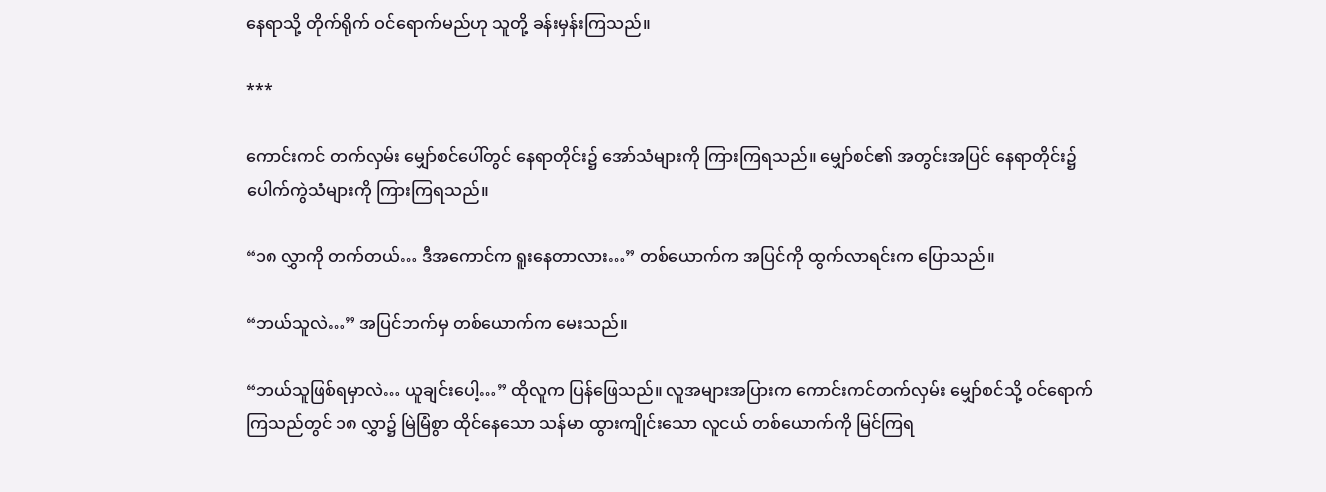နေရာသို့ တိုက်ရိုက် ဝင်ရောက်မည်ဟု သူတို့ ခန်းမှန်းကြသည်။

***

ကောင်းကင် တက်လှမ်း မျှော်စင်ပေါ်တွင် နေရာတိုင်း၌ အော်သံများကို ကြားကြရသည်။ မျှော်စင်၏ အတွင်းအပြင် နေရာတိုင်း၌ ပေါက်ကွဲသံများကို ကြားကြရသည်။

“၁၈ လွှာကို တက်တယ်… ဒီအကောင်က ရူးနေတာလား…” တစ်ယောက်က အပြင်ကို ထွက်လာရင်းက ပြောသည်။

“ဘယ်သူလဲ…” အပြင်ဘက်မှ တစ်ယောက်က မေးသည်။

“ဘယ်သူဖြစ်ရမှာလဲ… ယူချင်းပေါ့…” ထိုလူက ပြန်ဖြေသည်။ လူအများအပြားက ကောင်းကင်တက်လှမ်း မျှော်စင်သို့ ဝင်ရောက်ကြသည်တွင် ၁၈ လွှာ၌ မြဲမြံစွာ ထိုင်နေသော သန်မာ ထွားကျိုင်းသော လူငယ် တစ်ယောက်ကို မြင်ကြရ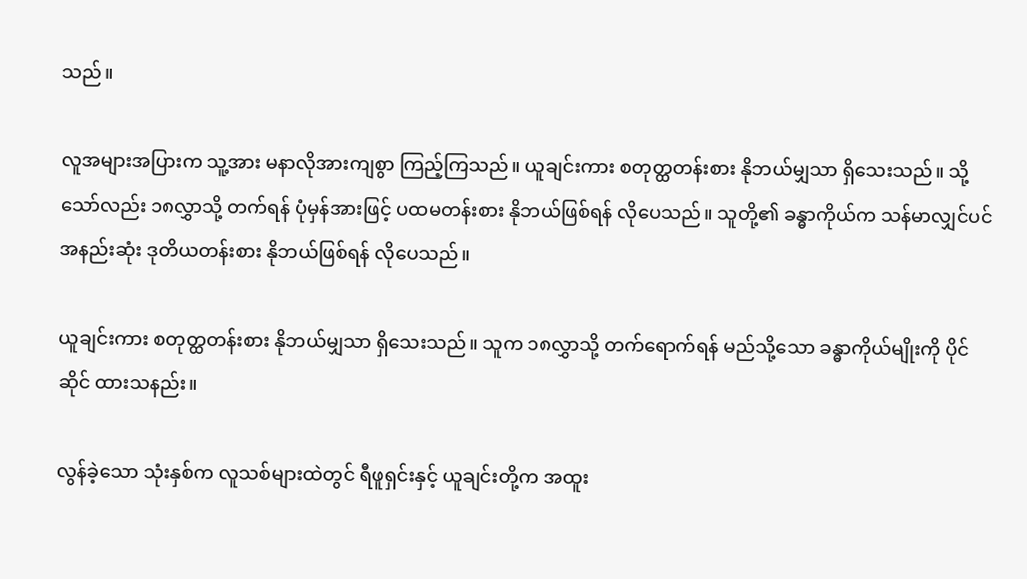သည်။

လူအများအပြားက သူ့အား မနာလိုအားကျစွာ ကြည့်ကြသည်။ ယူချင်းကား စတုတ္ထတန်းစား နိုဘယ်မျှသာ ရှိသေးသည်။ သို့သော်လည်း ၁၈လွှာသို့ တက်ရန် ပုံမှန်အားဖြင့် ပထမတန်းစား နိုဘယ်ဖြစ်ရန် လိုပေသည်။ သူတို့၏ ခန္ဓာကိုယ်က သန်မာလျှင်ပင် အနည်းဆုံး ဒုတိယတန်းစား နိုဘယ်ဖြစ်ရန် လိုပေသည်။

ယူချင်းကား စတုတ္ထတန်းစား နိုဘယ်မျှသာ ရှိသေးသည်။ သူက ၁၈လွှာသို့ တက်ရောက်ရန် မည်သို့သော ခန္ဓာကိုယ်မျိုးကို ပိုင်ဆိုင် ထားသနည်း။

လွန်ခဲ့သော သုံးနှစ်က လူသစ်များထဲတွင် ရီဖူရှင်းနှင့် ယူချင်းတို့က အထူး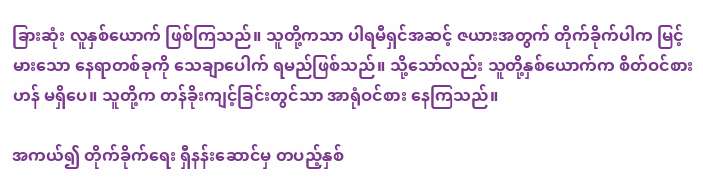ခြားဆုံး လူနှစ်ယောက် ဖြစ်ကြသည်။ သူတို့ကသာ ပါရမီရှင်အဆင့် ဇယားအတွက် တိုက်ခိုက်ပါက မြင့်မားသော နေရာတစ်ခုကို သေချာပေါက် ရမည်ဖြစ်သည်။ သို့သော်လည်း သူတို့နှစ်ယောက်က စိတ်ဝင်စားဟန် မရှိပေ။ သူတို့က တန်ခိုးကျင့်ခြင်းတွင်သာ အာရုံဝင်စား နေကြသည်။

အကယ်၍ တိုက်ခိုက်ရေး ရှီနန်းဆောင်မှ တပည့်နှစ်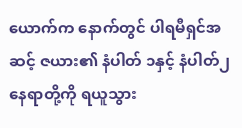ယောက်က နောက်တွင် ပါရမီရှင်အဆင့် ဇယား၏ နံပါတ် ၁နှင့် နံပါတ်၂ နေရာတို့ကို ရယူသွား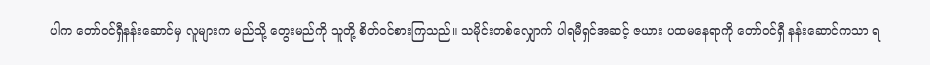ပါက တော်ဝင်ရှီနန်းဆောင်မှ လူများက မည်သို့ တွေးမည်ကို သူတို့ စိတ်ဝင်စားကြသည်။ သမိုင်းတစ်လျှောက် ပါရမီရှင်အဆင့် ဇယား ပထမနေရာကို တော်ဝင်ရှီ နန်းဆောင်ကသာ ရ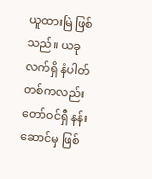ယူထားမြဲ ဖြစ်သည်။ ယခု လက်ရှိ နံပါတ်တစ်ကလည်း တော်ဝင်ရှီ နန်းဆောင်မှ ဖြစ်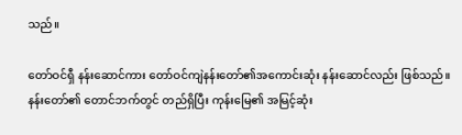သည်။

တော်ဝင်ရှီ နန်းဆောင်ကား တော်ဝင်ကျဲနန်းတော်၏အကောင်းဆုံး နန်းဆောင်လည်း ဖြစ်သည်။ နန်းတော်၏ တောင်ဘက်တွင် တည်ရှိပြီး ကုန်းမြေ၏ အမြင့်ဆုံး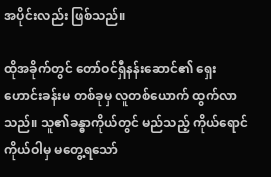အပိုင်းလည်း ဖြစ်သည်။

ထိုအခိုက်တွင် တော်ဝင်ရှီနန်းဆောင်၏ ရှေးဟောင်းခန်းမ တစ်ခုမှ လူတစ်ယောက် ထွက်လာသည်။ သူ၏ခန္ဓာကိုယ်တွင် မည်သည့် ကိုယ်ရောင်ကိုယ်ဝါမှ မတွေ့ရသော်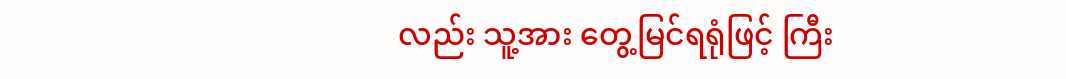လည်း သူ့အား တွေ့မြင်ရရုံဖြင့် ကြီး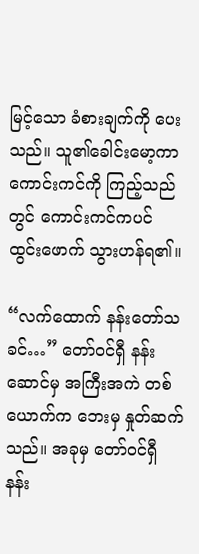မြင့်သော ခံစားချက်ကို ပေးသည်။ သူ၏ခေါင်းမော့ကာ ကောင်းကင်ကို ကြည့်သည်တွင် ကောင်းကင်ကပင် ထွင်းဖောက် သွားဟန်ရ၏။

“လက်ထောက် နန်းတော်သခင်…” တော်ဝင်ရှီ နန်းဆောင်မှ အကြီးအကဲ တစ်ယောက်က ဘေးမှ နှုတ်ဆက်သည်။ အခုမှ တော်ဝင်ရှီ နန်း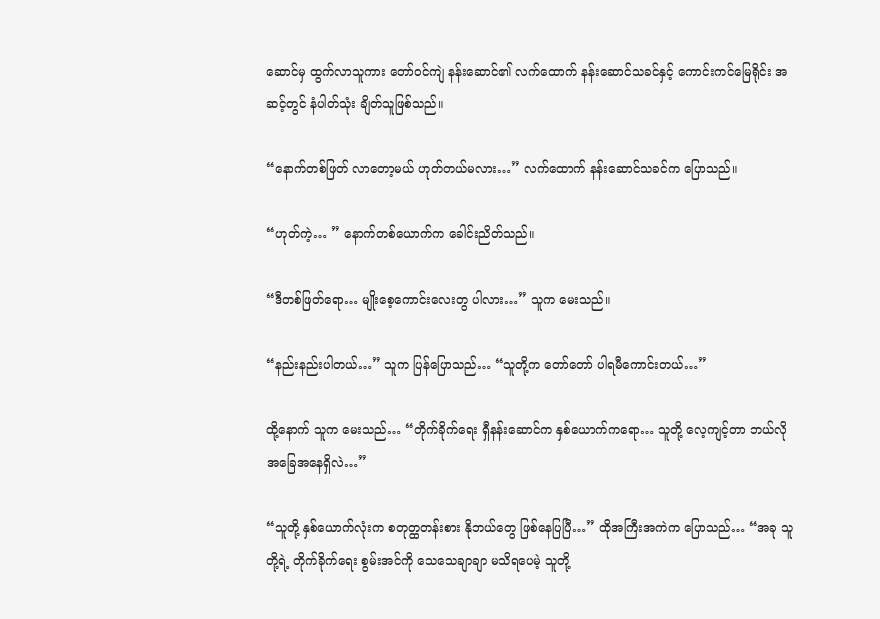ဆောင်မှ ထွက်လာသူကား တော်ဝင်ကျဲ နန်းဆောင်၏ လက်ထောက် နန်းဆောင်သခင်နှင့် ကောင်းကင်မြေရိုင်း အဆင့်တွင် နံပါတ်သုံး ချိတ်သူဖြစ်သည်။

“နောက်တစ်ဖြတ် လာတော့မယ် ဟုတ်တယ်မလား…” လက်ထောက် နန်းဆောင်သခင်က ပြောသည်။

“ဟုတ်ကဲ့… ” နောက်တစ်ယောက်က ခေါင်းညိတ်သည်။

“ဒီတစ်ဖြတ်ရော… မျိုးစေ့ကောင်းလေးတွ ပါလား…” သူက မေးသည်။

“နည်းနည်းပါတယ်…” သူက ပြန်ပြောသည်… “သူတို့က တော်တော် ပါရမီကောင်းတယ်…”

ထို့နောက် သူက မေးသည်… “တိုက်ခိုက်ရေး ရှီနန်းဆောင်က နှစ်ယောက်ကရော… သူတို့ လေ့ကျင့်တာ ဘယ်လို အခြေအနေရှိလဲ…”

“သူတို့ နှစ်ယောက်လုံးက စတုတ္ထတန်းစား နိုဘယ်တွေ ဖြစ်နေပြပြီ…” ထိုအကြီးအကဲက ပြောသည်… “အခု သူတို့ရဲ့ တိုက်ခိုက်ရေး စွမ်းအင်ကို သေသေချာချာ မသိရပေမဲ့ သူတို့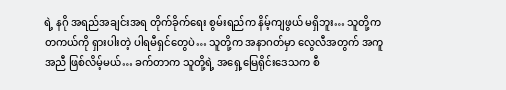ရဲ့ နဂို အရည်အချင်းအရ တိုက်ခိုက်ရေး စွမ်းရည်က နိမ့်ကျဖွယ် မရှိဘူး… သူတို့က တကယ်ကို ရှားပါးတဲ့ ပါရမီရှင်တွေပဲ… သူတို့က အနာဂတ်မှာ လွေလီအတွက် အကူအညီ ဖြစ်လိမ့်မယ်… ခက်တာက သူတို့ရဲ့ အရှေ့မြေရိုင်းဒေသက စီ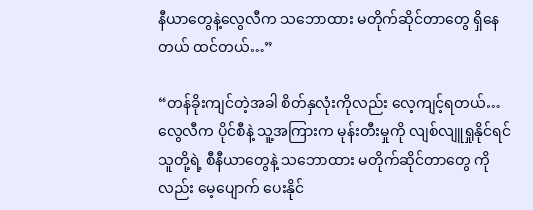နီယာတွေနဲ့လွေလီက သဘောထား မတိုက်ဆိုင်တာတွေ ရှိနေတယ် ထင်တယ်…”

“တန်ခိုးကျင်တဲ့အခါ စိတ်နှလုံးကိုလည်း လေ့ကျင့်ရတယ်… လွေလီက ပိုင်စီနဲ့ သူ့အကြားက မုန်းတီးမှုကို လျစ်လျူရှုနိုင်ရင် သူတို့ရဲ့ စီနီယာတွေနဲ့ သဘောထား မတိုက်ဆိုင်တာတွေ ကိုလည်း မေ့ပျောက် ပေးနိုင်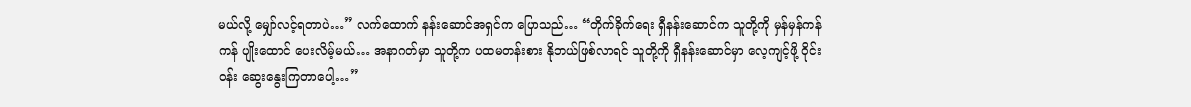မယ်လို့ မျှော်လင့်ရတာပဲ…” လက်ထောက် နန်းဆောင်အရှင်က ပြောသည်… “တိုက်ခိုက်ရေး ရှီနန်းဆောင်က သူတို့ကို မှန်မှန်ကန်ကန် ပျိုးထောင် ပေးလိမ့်မယ်… အနာဂတ်မှာ သူတို့က ပထမတန်းစား နိုဘယ်ဖြစ်လာရင် သူတို့ကို ရှီနန်းဆောင်မှာ လေ့ကျင့်ဖို့ ဝိုင်းဝန်း ဆွေးနွေးကြတာပေါ့…”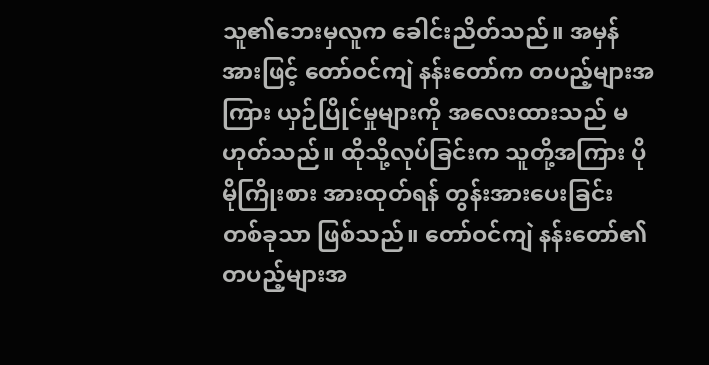သူ၏ဘေးမှလူက ခေါင်းညိတ်သည်။ အမှန်အားဖြင့် တော်ဝင်ကျဲ နန်းတော်က တပည့်များအကြား ယှဉ်ပြိုင်မှုများကို အလေးထားသည် မဟုတ်သည်။ ထိုသို့လုပ်ခြင်းက သူတို့အကြား ပိုမိုကြိုးစား အားထုတ်ရန် တွန်းအားပေးခြင်း တစ်ခုသာ ဖြစ်သည်။ တော်ဝင်ကျဲ နန်းတော်၏ တပည့်များအ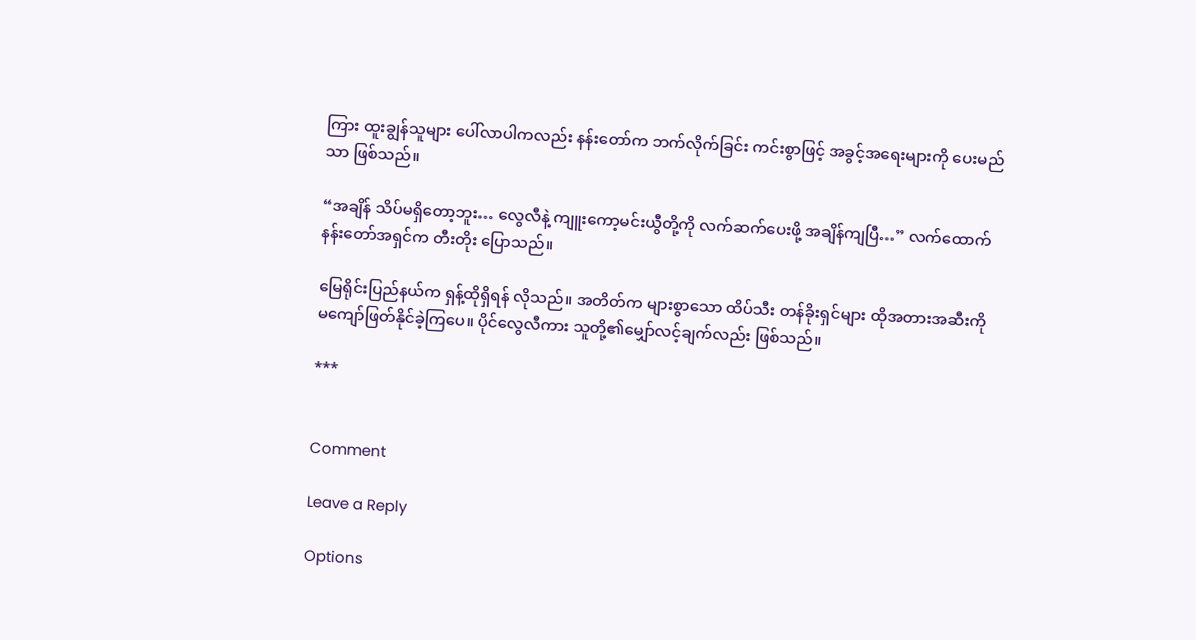ကြား ထူးချွန်သူများ ပေါ်လာပါကလည်း နန်းတော်က ဘက်လိုက်ခြင်း ကင်းစွာဖြင့် အခွင့်အရေးများကို ပေးမည်သာ ဖြစ်သည်။

“အချိန် သိပ်မရှိတော့ဘူး… လွေလီနဲ့ ကျူးကော့မင်းယွီတို့ကို လက်ဆက်ပေးဖို့ အချိန်ကျပြီ…” လက်ထောက် နန်းတော်အရှင်က တီးတိုး ပြောသည်။

မြေရိုင်းပြည်နယ်က ရှန့်ထိုရှိရန် လိုသည်။ အတိတ်က များစွာသော ထိပ်သီး တန်ခိုးရှင်များ ထိုအတားအဆီးကို မကျော်ဖြတ်နိုင်ခဲ့ကြပေ။ ပိုင်လွေလီကား သူတို့၏မျှော်လင့်ချက်လည်း ဖြစ်သည်။

***


Comment

Leave a Reply

Options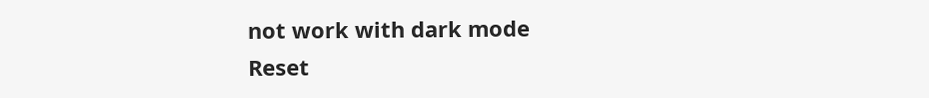not work with dark mode
Reset